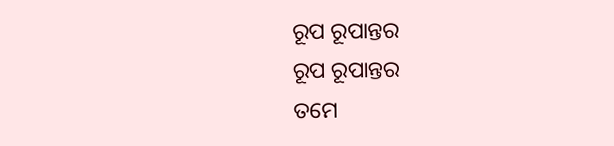ରୂପ ରୂପାନ୍ତର
ରୂପ ରୂପାନ୍ତର
ତମେ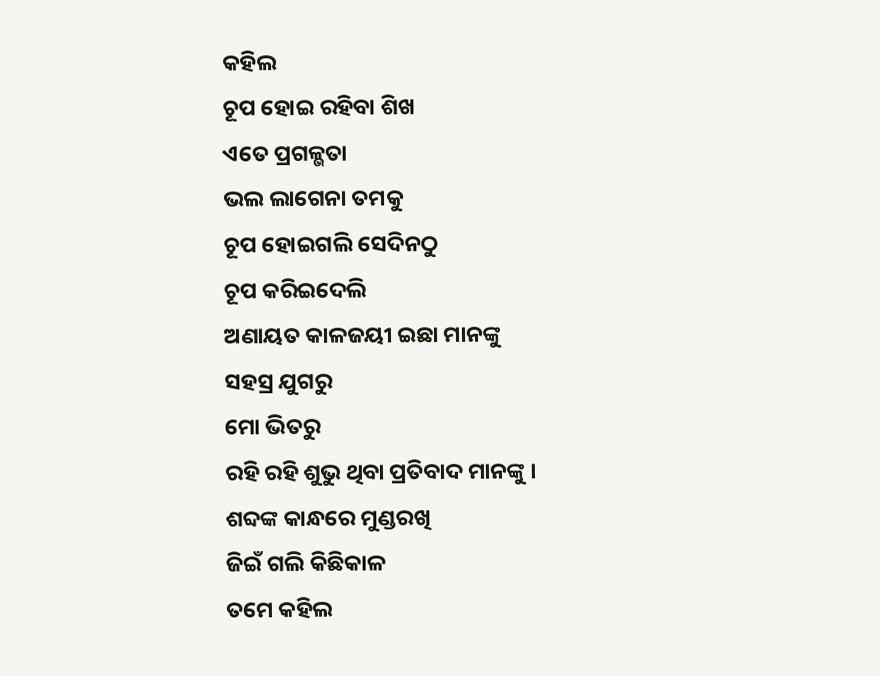କହିଲ
ଚୂପ ହୋଇ ରହିବା ଶିଖ
ଏତେ ପ୍ରଗଳ୍ଭତା
ଭଲ ଲାଗେନା ତମକୁ
ଚୂପ ହୋଇଗଲି ସେଦିନଠୁ
ଚୂପ କରିଇଦେଲି
ଅଣାୟତ କାଳଜୟୀ ଇଛା ମାନଙ୍କୁ
ସହସ୍ର ଯୁଗରୁ
ମୋ ଭିତରୁ
ରହି ରହି ଶୁଭୁ ଥିବା ପ୍ରତିବାଦ ମାନଙ୍କୁ ।
ଶବ୍ଦଙ୍କ କାନ୍ଧରେ ମୁଣ୍ଡରଖି
ଜିଇଁ ଗଲି କିଛିକାଳ
ତମେ କହିଲ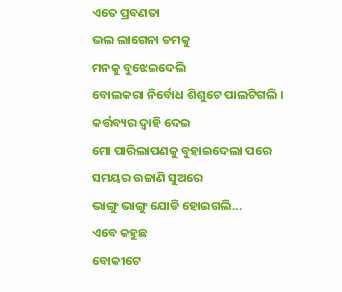ଏତେ ପ୍ରବଣତା
ଭଲ ଲାଗେନା ତମକୁ
ମନକୁ ବୁଝେଇଦେଲି
ବୋଲକରା ନିର୍ବୋଧ ଶିଶୁଟେ ପାଲଟିଗଲି ।
କର୍ତ୍ତବ୍ୟର ଦ୍ୱାହି ଦେଇ
ମୋ ପାରିଲାପଣକୁ ବୁହାଇଦେଲା ପରେ
ସମୟର ଉଜାଣି ସୁଅରେ
ଭାଙ୍ଗୁ ଭାଙ୍ଗୁ ଯୋଡି ହୋଇଗଲି...
ଏବେ କହୁଛ
ବୋକୀଟେ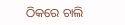ଠିକରେ ଚାଲି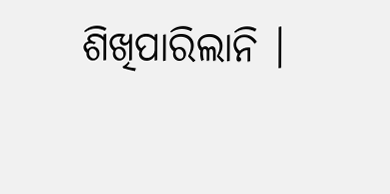ଶିଖିପାରିଲାନି ।